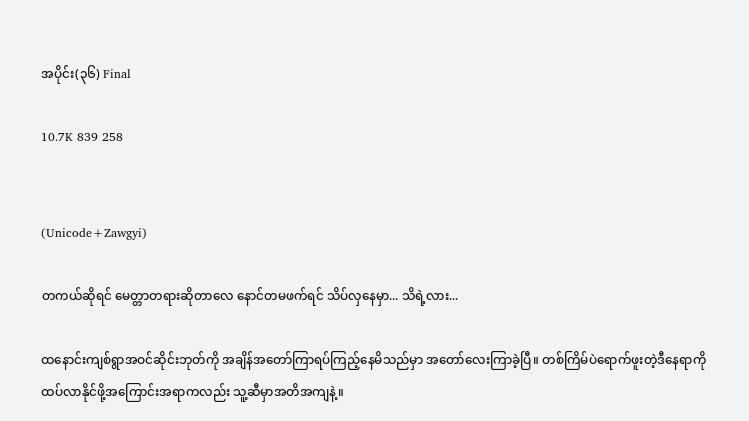အပိုင်း(၃၆) Final

10.7K 839 258


(Unicode+Zawgyi)

တကယ်ဆိုရင် မေတ္တာတရားဆိုတာလေ နောင်တမဖက်ရင် သိပ်လှနေမှာ... သိရဲ့လား...

ထနောင်းကျစ်ရွာအဝင်ဆိုင်းဘုတ်ကို အချိန်အတော်ကြာရပ်ကြည့်နေမိသည်မှာ အတော်လေးကြာခဲ့ပြီ။ တစ်ကြိမ်ပဲရောက်ဖူးတဲ့ဒီနေရာကိုထပ်လာနိုင်ဖို့အကြောင်းအရာကလည်း သူ့ဆီမှာအတိအကျနဲ့။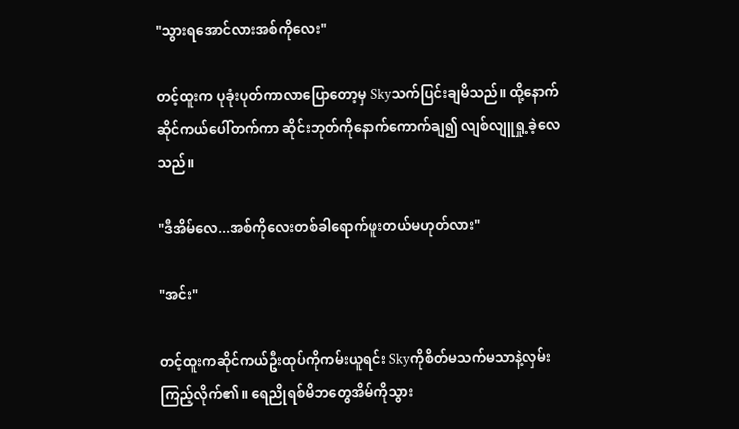"သွားရအောင်လားအစ်ကိုလေး"

တင့်ထူးက ပုခုံးပုတ်ကာလာပြောတော့မှ Skyသက်ပြင်းချမိသည်။ ထို့နောက် ဆိုင်ကယ်ပေါ်တက်ကာ ဆိုင်းဘုတ်ကိုနောက်ကောက်ချ၍ လျစ်လျူရှု့ခဲ့လေသည်။

"ဒီအိမ်လေ...အစ်ကိုလေးတစ်ခါရောက်ဖူးတယ်မဟုတ်လား"

"အင်း"

တင့်ထူးကဆိုင်ကယ်ဦးထုပ်ကိုကမ်းယူရင်း Skyကိုစိတ်မသက်မသာနဲ့လှမ်းကြည့်လိုက်၏။ ရေညိုရစ်မိဘတွေအိမ်ကိုသွား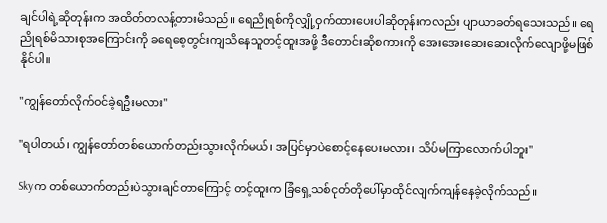ချင်ပါရဲ့ဆိုတုန်းက အထိတ်တလန့်တားမိသည်။ ရေညိုရစ်ကိုလျှို့ဝှက်ထားပေးပါဆိုတုန်းကလည်း ပျာယာခတ်ရသေးသည်။ ရေညိုရစ်မိသားစုအကြောင်းကို ခရေစေ့တွင်းကျသိနေသူတင့်ထူးအဖို့ ဒီတောင်းဆိုစကားကို အေးအေးဆေးဆေးလိုက်လျောဖို့မဖြစ်နိုင်ပါ။

"ကျွန်တော်လိုက်ဝင်ခဲ့ရဦးမလား"

"ရပါတယ်၊ ကျွန်တော်တစ်ယောက်တည်းသွားလိုက်မယ်၊ အပြင်မှာပဲစောင့်နေပေးမလား၊ သိပ်မကြာလောက်ပါဘူး"

Skyက တစ်ယောက်တည်းပဲသွားချင်တာကြောင့် တင့်ထူးက ခြံရှေ့သစ်ငုတ်တိုပေါ်မှာထိုင်လျက်ကျန်နေခဲ့လိုက်သည်။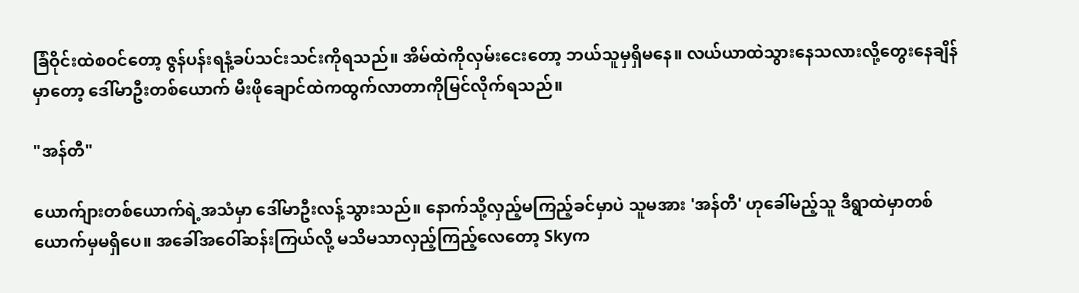ခြံဝိုင်းထဲစဝင်တော့ ဇွန်ပန်းရနံ့ခပ်သင်းသင်းကိုရသည်။ အိမ်ထဲကိုလှမ်းငေးတော့ ဘယ်သူမှရှိမနေ။ လယ်ယာထဲသွားနေသလားလို့တွေးနေချိန်မှာတော့ ဒေါ်မာဦးတစ်ယောက် မီးဖိုချောင်ထဲကထွက်လာတာကိုမြင်လိုက်ရသည်။

"အန်တီ"

ယောက်ျားတစ်ယောက်ရဲ့အသံမှာ ဒေါ်မာဦးလန့်သွားသည်။ နောက်သို့လှည့်မကြည့်ခင်မှာပဲ သူမအား 'အန်တီ' ဟုခေါ်မည့်သူ ဒီရွာထဲမှာတစ်ယောက်မှမရှိပေ။ အခေါ်အဝေါ်ဆန်းကြယ်လို့ မသိမသာလှည့်ကြည့်လေတော့ Skyက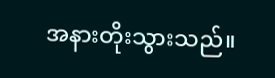အနားတိုးသွားသည်။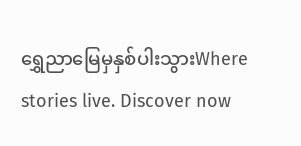ရွှေညာမြေမှနှစ်ပါးသွားWhere stories live. Discover now